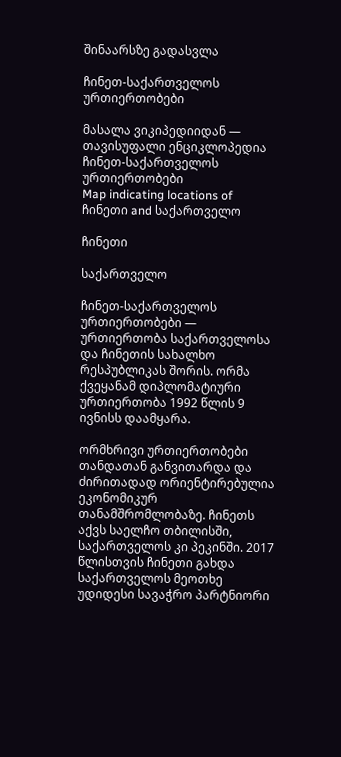შინაარსზე გადასვლა

ჩინეთ-საქართველოს ურთიერთობები

მასალა ვიკიპედიიდან — თავისუფალი ენციკლოპედია
ჩინეთ-საქართველოს ურთიერთობები
Map indicating locations of ჩინეთი and საქართველო

ჩინეთი

საქართველო

ჩინეთ-საქართველოს ურთიერთობები — ურთიერთობა საქართველოსა და ჩინეთის სახალხო რესპუბლიკას შორის. ორმა ქვეყანამ დიპლომატიური ურთიერთობა 1992 წლის 9 ივნისს დაამყარა.

ორმხრივი ურთიერთობები თანდათან განვითარდა და ძირითადად ორიენტირებულია ეკონომიკურ თანამშრომლობაზე. ჩინეთს აქვს საელჩო თბილისში, საქართველოს კი პეკინში. 2017 წლისთვის ჩინეთი გახდა საქართველოს მეოთხე უდიდესი სავაჭრო პარტნიორი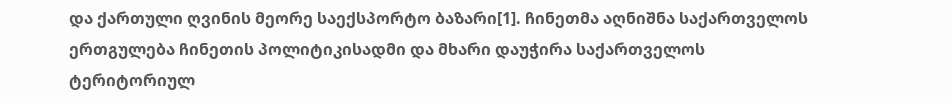და ქართული ღვინის მეორე საექსპორტო ბაზარი[1]. ჩინეთმა აღნიშნა საქართველოს ერთგულება ჩინეთის პოლიტიკისადმი და მხარი დაუჭირა საქართველოს ტერიტორიულ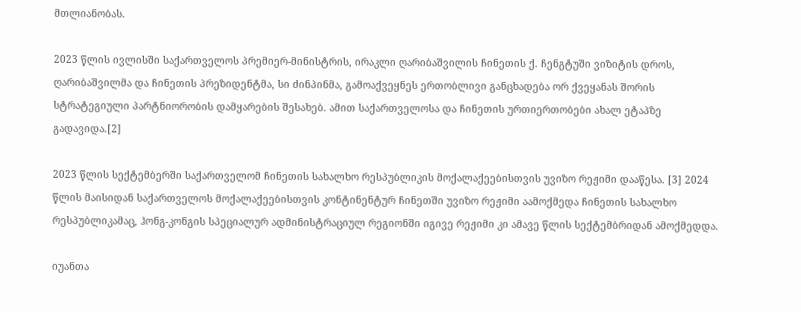მთლიანობას.

2023 წლის ივლისში საქართველოს პრემიერ-მინისტრის, ირაკლი ღარიბაშვილის ჩინეთის ქ. ჩენგტუში ვიზიტის დროს, ღარიბაშვილმა და ჩინეთის პრეზიდენტმა, სი ძინპინმა, გამოაქვეყნეს ერთობლივი განცხადება ორ ქვეყანას შორის სტრატეგიული პარტნიორობის დამყარების შესახებ. ამით საქართველოსა და ჩინეთის ურთიერთობები ახალ ეტაპზე გადავიდა.[2]

2023 წლის სექტემბერში საქართველომ ჩინეთის სახალხო რესპუბლიკის მოქალაქეებისთვის უვიზო რეჟიმი დააწესა. [3] 2024 წლის მაისიდან საქართველოს მოქალაქეებისთვის კონტინენტურ ჩინეთში უვიზო რეჟიმი აამოქმედა ჩინეთის სახალხო რესპუბლიკამაც, ჰონგ-კონგის სპეციალურ ადმინისტრაციულ რეგიონში იგივე რეჟიმი კი ამავე წლის სექტემბრიდან ამოქმედდა.

იუანთა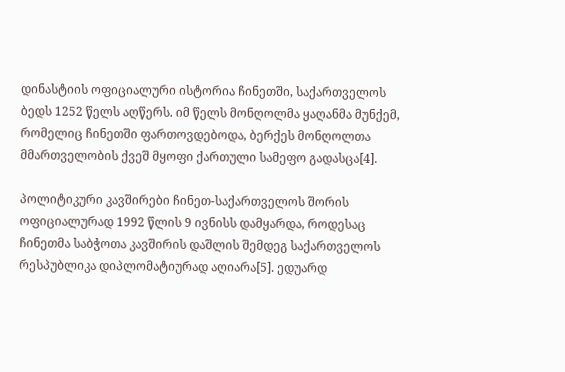დინასტიის ოფიციალური ისტორია ჩინეთში, საქართველოს ბედს 1252 წელს აღწერს. იმ წელს მონღოლმა ყაღანმა მუნქემ, რომელიც ჩინეთში ფართოვდებოდა, ბერქეს მონღოლთა მმართველობის ქვეშ მყოფი ქართული სამეფო გადასცა[4].

პოლიტიკური კავშირები ჩინეთ-საქართველოს შორის ოფიციალურად 1992 წლის 9 ივნისს დამყარდა, როდესაც ჩინეთმა საბჭოთა კავშირის დაშლის შემდეგ საქართველოს რესპუბლიკა დიპლომატიურად აღიარა[5]. ედუარდ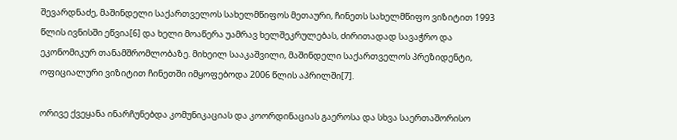შევარდნაძე, მაშინდელი საქართველოს სახელმწიფოს მეთაური, ჩინეთს სახელმწიფო ვიზიტით 1993 წლის ივნისში ეწვია[6] და ხელი მოაწერა უამრავ ხელშეკრულებას, ძირითადად სავაჭრო და ეკონომიკურ თანამშრომლობაზე. მიხეილ სააკაშვილი, მაშინდელი საქართველოს პრეზიდენტი, ოფიციალური ვიზიტით ჩინეთში იმყოფებოდა 2006 წლის აპრილში[7].

ორივე ქვეყანა ინარჩუნებდა კომუნიკაციას და კოორდინაციას გაეროსა და სხვა საერთაშორისო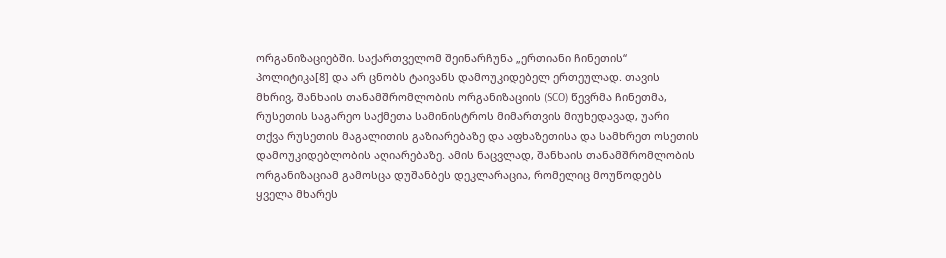ორგანიზაციებში. საქართველომ შეინარჩუნა „ერთიანი ჩინეთის“ პოლიტიკა[8] და არ ცნობს ტაივანს დამოუკიდებელ ერთეულად. თავის მხრივ, შანხაის თანამშრომლობის ორგანიზაციის (SCO) წევრმა ჩინეთმა, რუსეთის საგარეო საქმეთა სამინისტროს მიმართვის მიუხედავად, უარი თქვა რუსეთის მაგალითის გაზიარებაზე და აფხაზეთისა და სამხრეთ ოსეთის დამოუკიდებლობის აღიარებაზე. ამის ნაცვლად, შანხაის თანამშრომლობის ორგანიზაციამ გამოსცა დუშანბეს დეკლარაცია, რომელიც მოუწოდებს ყველა მხარეს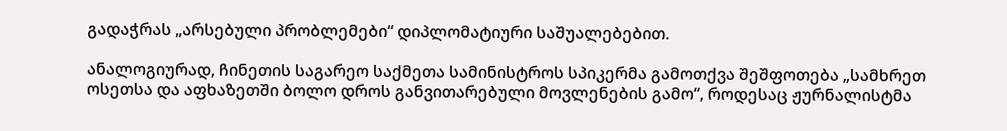გადაჭრას „არსებული პრობლემები“ დიპლომატიური საშუალებებით.

ანალოგიურად, ჩინეთის საგარეო საქმეთა სამინისტროს სპიკერმა გამოთქვა შეშფოთება „სამხრეთ ოსეთსა და აფხაზეთში ბოლო დროს განვითარებული მოვლენების გამო“, როდესაც ჟურნალისტმა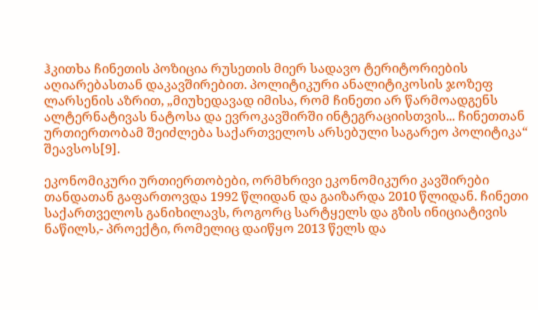ჰკითხა ჩინეთის პოზიცია რუსეთის მიერ სადავო ტერიტორიების აღიარებასთან დაკავშირებით. პოლიტიკური ანალიტიკოსის ჯოზეფ ლარსენის აზრით, „მიუხედავად იმისა, რომ ჩინეთი არ წარმოადგენს ალტერნატივას ნატოსა და ევროკავშირში ინტეგრაციისთვის... ჩინეთთან ურთიერთობამ შეიძლება საქართველოს არსებული საგარეო პოლიტიკა“ შეავსოს[9].

ეკონომიკური ურთიერთობები, ორმხრივი ეკონომიკური კავშირები თანდათან გაფართოვდა 1992 წლიდან და გაიზარდა 2010 წლიდან. ჩინეთი საქართველოს განიხილავს, როგორც სარტყელს და გზის ინიციატივის ნაწილს,- პროექტი, რომელიც დაიწყო 2013 წელს და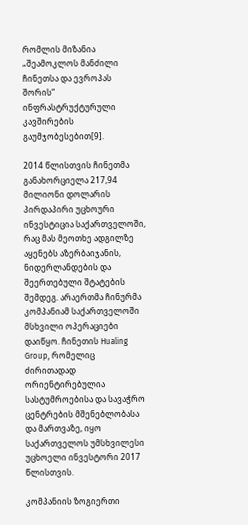რომლის მიზანია „შეამოკლოს მანძილი ჩინეთსა და ევროპას შორის“ ინფრასტრუქტურული კავშირების გაუმჯობესებით[9].

2014 წლისთვის ჩინეთმა განახორციელა 217,94 მილიონი დოლარის პირდაპირი უცხოური ინვესტიცია საქართველოში, რაც მას მეოთხე ადგილზე აყენებს აზერბაიჯანის, ნიდერლანდების და შეერთებული შტატების შემდეგ. არაერთმა ჩინურმა კომპანიამ საქართველოში მსხვილი ოპერაციები დაიწყო. ჩინეთის Hualing Group, რომელიც ძირითადად ორიენტირებულია სასტუმროებისა და სავაჭრო ცენტრების მშენებლობასა და მართვაზე, იყო საქართველოს უმსხვილესი უცხოელი ინვესტორი 2017 წლისთვის.

კომპანიის ზოგიერთი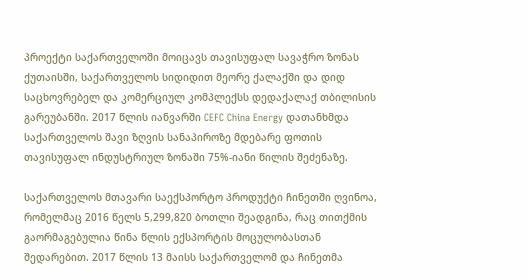პროექტი საქართველოში მოიცავს თავისუფალ სავაჭრო ზონას ქუთაისში, საქართველოს სიდიდით მეორე ქალაქში და დიდ საცხოვრებელ და კომერციულ კომპლექსს დედაქალაქ თბილისის გარეუბანში. 2017 წლის იანვარში CEFC China Energy დათანხმდა საქართველოს შავი ზღვის სანაპიროზე მდებარე ფოთის თავისუფალ ინდუსტრიულ ზონაში 75%-იანი წილის შეძენაზე.

საქართველოს მთავარი საექსპორტო პროდუქტი ჩინეთში ღვინოა, რომელმაც 2016 წელს 5,299,820 ბოთლი შეადგინა, რაც თითქმის გაორმაგებულია წინა წლის ექსპორტის მოცულობასთან შედარებით. 2017 წლის 13 მაისს საქართველომ და ჩინეთმა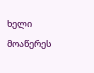ხელი მოაწერეს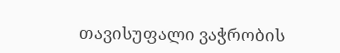თავისუფალი ვაჭრობის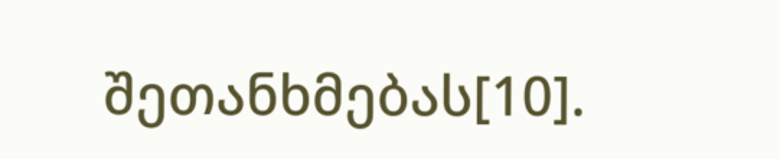შეთანხმებას[10].